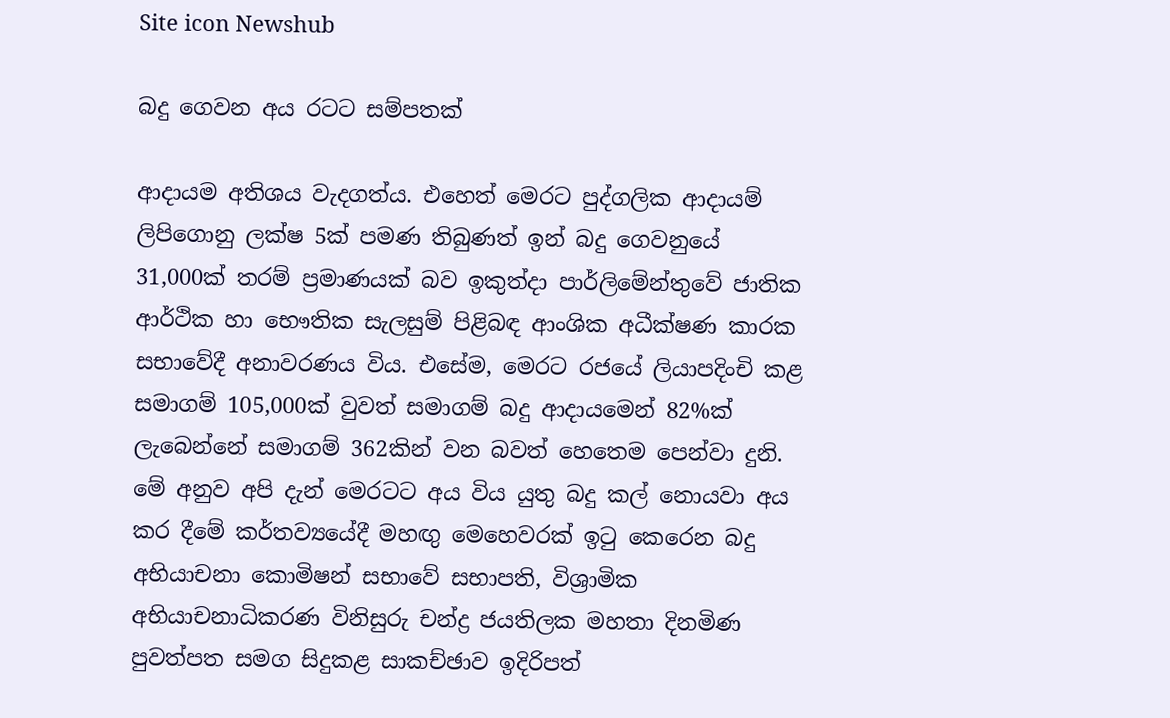Site icon Newshub

බදු ගෙවන අය රටට සම්පතක්

ආදායම අතිශය වැදගත්ය. එහෙත් මෙරට පුද්ගලික ආදායම් ලිපිගොනු ලක්ෂ 5ක් පමණ තිබුණත් ඉන් බදු ගෙවනුයේ 31,000ක් තරම් ප්‍රමාණයක් බව ඉකුත්දා පාර්ලිමේන්තුවේ ජාතික ආර්ථික හා භෞතික සැලසුම් පිළිබඳ ආංශික අධීක්ෂණ කාරක සභාවේදී අනාවරණය විය. එසේම, මෙරට රජයේ ලියාපදිංචි කළ සමාගම් 105,000ක් වුවත් සමාගම් බදු ආදායමෙන් 82%ක් ලැබෙන්නේ සමාගම් 362කින් වන බවත් හෙතෙම පෙන්වා දුනි. මේ අනුව අපි දැන් මෙරටට අය විය යුතු බදු කල් නොයවා අය කර දීමේ කර්තව්‍යයේදී මහඟු මෙහෙවරක් ඉටු කෙරෙන බදු අභියාචනා කොමිෂන් සභාවේ සභාපති, විශ්‍රාමික අභියාචනාධිකරණ විනිසුරු චන්ද්‍ර ජයතිලක මහතා දිනමිණ පුවත්පත සමග සිදුකළ සාකච්ඡාව ඉදිරිපත්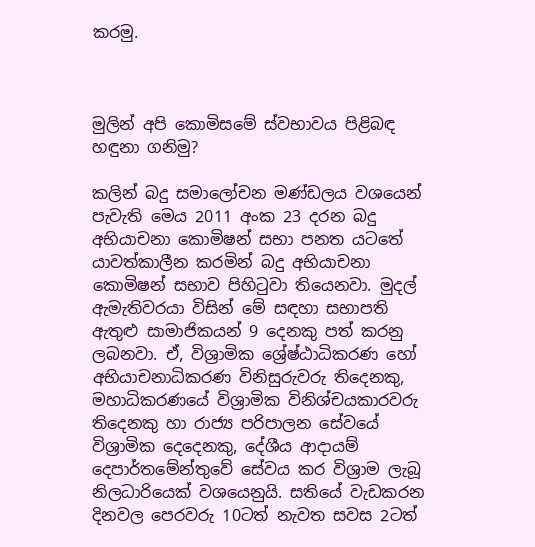කරමු.



මුලින් අපි කොමිසමේ ස්වභාවය පිළිබඳ හඳුනා ගනිමු?

කලින් බදු සමාලෝචන මණ්ඩලය වශයෙන් පැවැති මෙය 2011 අංක 23 දරන බදු අභියාචනා කොමිෂන් සභා පනත යටතේ යාවත්කාලීන කරමින් බදු අභියාචනා කොමිෂන් සභාව පිහිටුවා තියෙනවා. මුදල් ඇමැතිවරයා විසින් මේ සඳහා සභාපති ඇතුළු සාමාජිකයන් 9 දෙනකු පත් කරනු ලබනවා. ඒ, විශ්‍රාමික ශ්‍රේෂ්ඨාධිකරණ හෝ අභියාචනාධිකරණ විනිසුරුවරු තිදෙනකු, මහාධිකරණයේ විශ්‍රාමික විනිශ්චයකාරවරු තිදෙනකු හා රාජ්‍ය පරිපාලන සේවයේ විශ්‍රාමික දෙදෙනකු, දේශීය ආදායම් දෙපාර්තමේන්තුවේ සේවය කර විශ්‍රාම ලැබූ නිලධාරියෙක් වශයෙනුයි. සතියේ වැඩකරන දිනවල පෙරවරු 10ටත් නැවත සවස 2ටත්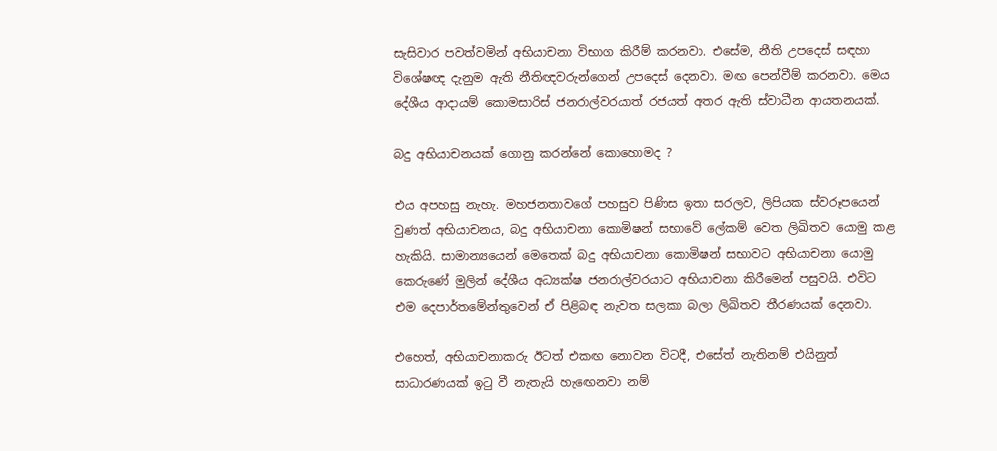සැසිවාර පවත්වමින් අභියාචනා විභාග කිරීම් කරනවා. එසේම, නීති උපදෙස් සඳහා විශේෂඥ දැනුම ඇති නීතිඥවරුන්ගෙන් උපදෙස් දෙනවා. මඟ පෙන්වීම් කරනවා. මෙය දේශීය ආදායම් කොමසාරිස් ජනරාල්වරයාත් රජයත් අතර ඇති ස්වාධීන ආයතනයක්.

බදු අභියාචනයක් ගොනු කරන්නේ කොහොමද ?

එය අපහසු නැහැ. මහජනතාවගේ පහසුව පිණිස ඉතා සරලව, ලිපියක ස්වරූපයෙන් වුණත් අභියාචනය, බදු අභියාචනා කොමිෂන් සභාවේ ලේකම් වෙත ලිඛිතව යොමු කළ හැකියි. සාමාන්‍යයෙන් මෙතෙක් බදු අභියාචනා කොමිෂන් සභාවට අභියාචනා යොමු කෙරුණේ මුලින් දේශීය අධ්‍යක්ෂ ජනරාල්වරයාට අභියාචනා කිරීමෙන් පසුවයි. එවිට එම දෙපාර්තමේන්තුවෙන් ඒ පිළිබඳ නැවත සලකා බලා ලිඛිතව තීරණයක් දෙනවා.

එහෙත්, අභියාචනාකරු ඊටත් එකඟ නොවන විටදී, එසේත් නැතිනම් එයිනුත් සාධාරණයක් ඉටු වී නැතැයි හැඟෙනවා නම්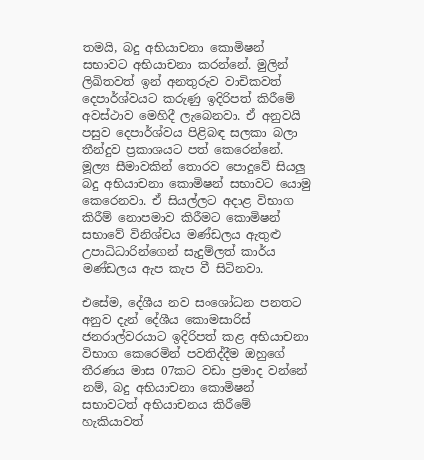තමයි, බදු අභියාචනා කොමිෂන් සභාවට අභියාචනා කරන්නේ. මුලින් ලිඛිතවත් ඉන් අනතුරුව වාචිකවත් දෙපාර්ශ්වයට කරුණු ඉදිරිපත් කිරීමේ අවස්ථාව මෙහිදී ලැබෙනවා. ඒ අනුවයි පසුව දෙපාර්ශ්වය පිළිබඳ සලකා බලා තීන්දුව ප්‍රකාශයට පත් කෙරෙන්නේ. මූල්‍ය සීමාවකින් තොරව පොදුවේ සියලු බදු අභියාචනා කොමිෂන් සභාවට යොමු කෙරෙනවා. ඒ සියල්ලට අදාළ විභාග කිරීම් නොපමාව කිරීමට කොමිෂන් සභාවේ විනිශ්චය මණ්ඩලය ඇතුළු උපාධිධාරින්ගෙන් සැදුම්ලත් කාර්ය මණ්ඩලය ඇප කැප වී සිටිනවා.

එසේම, දේශීය නව සංශෝධන පනතට අනුව දැන් දේශීය කොමසාරිස් ජනරාල්වරයාට ඉදිරිපත් කළ අභියාචනා විභාග කෙරෙමින් පවතිද්දීම ඔහුගේ තීරණය මාස 07කට වඩා ප්‍රමාද වන්නේ නම්, බදු අභියාචනා කොමිෂන් සභාවටත් අභියාචනය කිරීමේ හැකියාවත්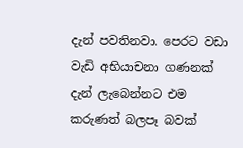දැන් පවතිනවා. පෙරට වඩා වැඩි අභියාචනා ගණනක් දැන් ලැබෙන්නට එම කරුණත් බලපෑ බවක්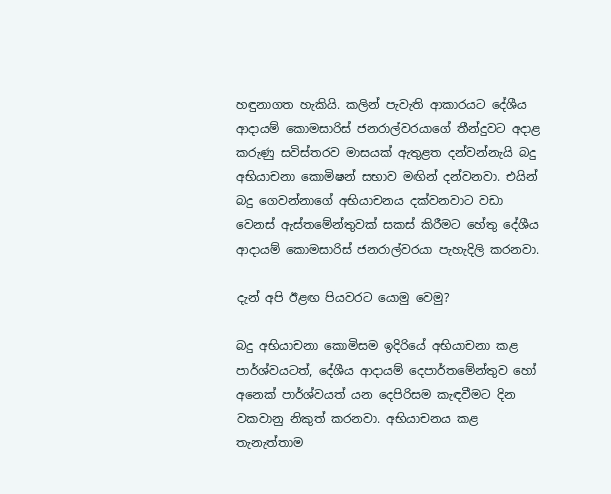හඳුනාගත හැකියි. කලින් පැවැති ආකාරයට දේශීය ආදායම් කොමසාරිස් ජනරාල්වරයාගේ තීන්දුවට අදාළ කරුණු සවිස්තරව මාසයක් ඇතුළත දන්වන්නැයි බදු අභියාචනා කොමිෂන් සභාව මඟින් දන්වනවා. එයින් බදු ගෙවන්නාගේ අභියාචනය දක්වනවාට වඩා වෙනස් ඇස්තමේන්තුවක් සකස් කිරීමට හේතු දේශීය ආදායම් කොමසාරිස් ජනරාල්වරයා පැහැදිලි කරනවා.

දැන් අපි ඊළඟ පියවරට යොමු වෙමු?

බදු අභියාචනා කොමිසම ඉදිරියේ අභියාචනා කළ පාර්ශ්වයටත්, දේශීය ආදායම් දෙපාර්තමේන්තුව හෝ අනෙක් පාර්ශ්වයත් යන දෙපිරිසම කැඳවීමට දින වකවානු නිකුත් කරනවා. අභියාචනය කළ තැනැත්තාම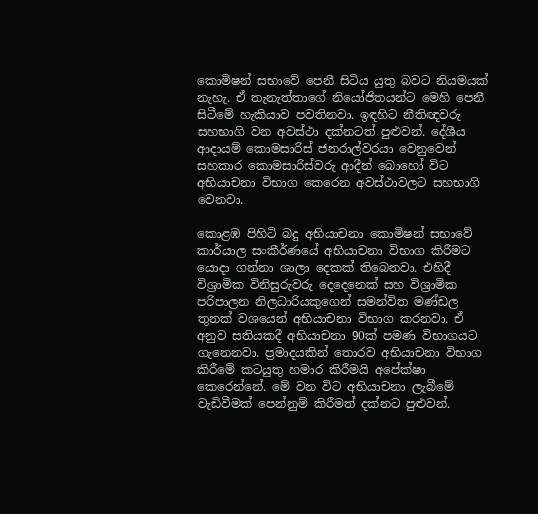කොමිෂන් සභාවේ පෙනී සිටිය යුතු බවට නියමයක් නැහැ. ඒ තැනැත්තාගේ නියෝජිතයන්ට මෙහි පෙනී සිටීමේ හැකියාව පවතිනවා. ඉඳහිට නීතිඥවරු සහභාගි වන අවස්ථා දක්නටත් පුළුවන්. දේශීය ආදායම් කොමසාරිස් ජනරාල්වරයා වෙනුවෙන් සහකාර කොමසාරිස්වරු ආදීන් බොහෝ විට අභියාචනා විභාග කෙරෙන අවස්ථාවලට සහභාගි වෙනවා.

කොළඹ පිහිටි බදු අභියාචනා කොමිෂන් සභාවේ කාර්යාල සංකීර්ණයේ අභියාචනා විභාග කිරීමට යොදා ගන්නා ශාලා දෙකක් තිබෙනවා. එහිදී විශ්‍රාමික විනිසුරුවරු දෙදෙනෙක් සහ විශ්‍රාමික පරිපාලන නිලධාරියකුගෙන් සමන්විත මණ්ඩල තුනක් වශයෙන් අභියාචනා විභාග කරනවා. ඒ අනුව සතියකදී අභියාචනා 90ක් පමණ විභාගයට ගැනෙනවා. ප්‍රමාදයකින් තොරව අභියාචනා විභාග කිරීමේ කටයුතු හමාර කිරීමයි අපේක්ෂා කෙරෙන්නේ. මේ වන විට අභියාචනා ලැබීමේ වැඩිවීමක් පෙන්නුම් කිරීමත් දක්නට පුළුවන්.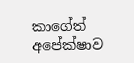කාගේත් අපේක්ෂාව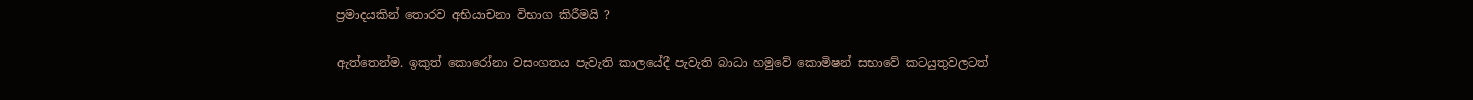ප්‍රමාදයකින් තොරව අභියාචනා විභාග කිරීමයි ?

ඇත්තෙන්ම. ඉකුත් කොරෝනා වසංගතය පැවැති කාලයේදී පැවැති බාධා හමුවේ කොමිෂන් සභාවේ කටයුතුවලටත්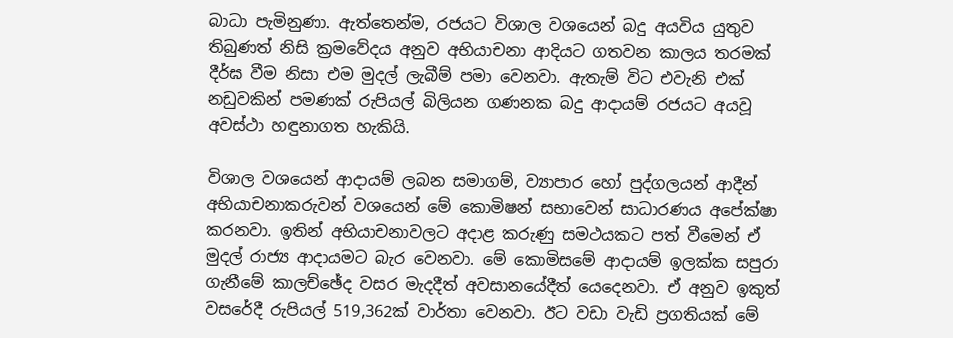බාධා පැමිනුණා. ඇත්තෙන්ම, රජයට විශාල වශයෙන් බදු අයවිය යුතුව තිබුණත් නිසි ක්‍රමවේදය අනුව අභියාචනා ආදියට ගතවන කාලය තරමක් දීර්ඝ වීම නිසා එම මුදල් ලැබීම් පමා වෙනවා. ඇතැම් විට එවැනි එක් නඩුවකින් පමණක් රුපියල් බිලියන ගණනක බදු ආදායම් රජයට අයවූ අවස්ථා හඳුනාගත හැකියි.

විශාල වශයෙන් ආදායම් ලබන සමාගම්, ව්‍යාපාර හෝ පුද්ගලයන් ආදීන් අභියාචනාකරුවන් වශයෙන් මේ කොමිෂන් සභාවෙන් සාධාරණය අපේක්ෂා කරනවා. ඉතින් අභියාචනාවලට අදාළ කරුණු සමථයකට පත් වීමෙන් ඒ මුදල් රාජ්‍ය ආදායමට බැර වෙනවා. මේ කොමිසමේ ආදායම් ඉලක්ක සපුරා ගැනීමේ කාලච්ඡේද වසර මැදදීත් අවසානයේදීත් යෙදෙනවා. ඒ අනුව ඉකුත් වසරේදී රුපියල් 519,362ක් වාර්තා වෙනවා. ඊට වඩා වැඩි ප්‍රගතියක් මේ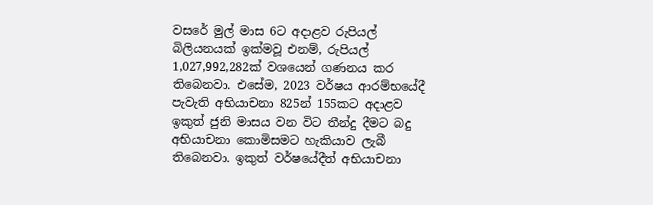වසරේ මුල් මාස 6ට අදාළව රුපියල් බිලියනයක් ඉක්මවූ එනම්, රුපියල් 1,027,992,282ක් වශයෙන් ගණනය කර තිබෙනවා. එසේම, 2023 වර්ෂය ආරම්භයේදී පැවැති අභියාචනා 825න් 155කට අදාළව ඉකුත් ජුනි මාසය වන විට තීන්දු දීමට බදු අභියාචනා කොමිසමට හැකියාව ලැබී තිබෙනවා. ඉකුත් වර්ෂයේදීත් අභියාචනා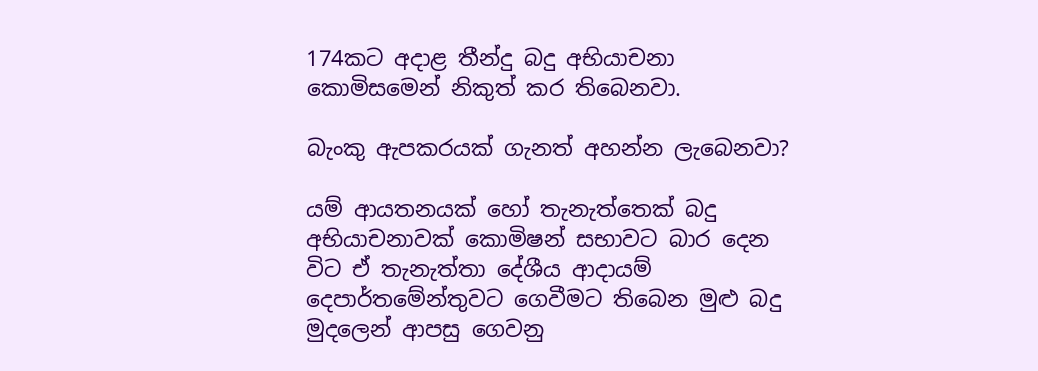174කට අදාළ තීන්දු බදු අභියාචනා කොමිසමෙන් නිකුත් කර තිබෙනවා.

බැංකු ඇපකරයක් ගැනත් අහන්න ලැබෙනවා?

යම් ආයතනයක් හෝ තැනැත්තෙක් බදු අභියාචනාවක් කොමිෂන් සභාවට බාර දෙන විට ඒ තැනැත්තා දේශීය ආදායම් දෙපාර්තමේන්තුවට ගෙවීමට තිබෙන මුළු බදු මුදලෙන් ආපසු ගෙවනු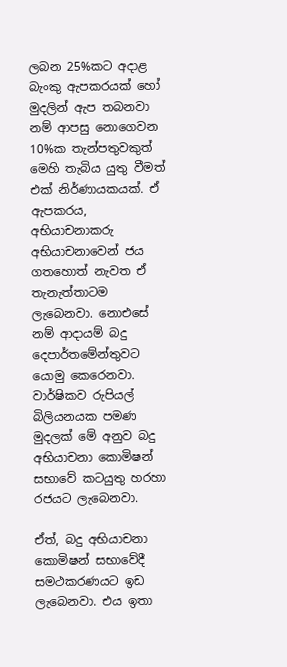ලබන 25%කට අදාළ බැංකු ඇපකරයක් හෝ මුදලින් ඇප තබනවා නම් ආපසු නොගෙවන 10%ක තැන්පතුවකුත් මෙහි තැබිය යුතු වීමත් එක් නිර්ණායකයක්. ඒ ඇපකරය, අභියාචනාකරු අභියාචනාවෙන් ජය ගතහොත් නැවත ඒ තැනැත්තාටම ලැබෙනවා. නොඑසේ නම් ආදායම් බදු දෙපාර්තමේන්තුවට යොමු කෙරෙනවා. වාර්ෂිකව රුපියල් බිලියනයක පමණ මුදලක් මේ අනුව බදු අභියාචනා කොමිෂන් සභාවේ කටයුතු හරහා රජයට ලැබෙනවා.

ඒත්, බදු අභියාචනා කොමිෂන් සභාවේදී සමථකරණයට ඉඩ ලැබෙනවා. එය ඉතා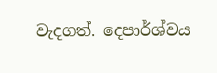වැදගත්. දෙපාර්ශ්වය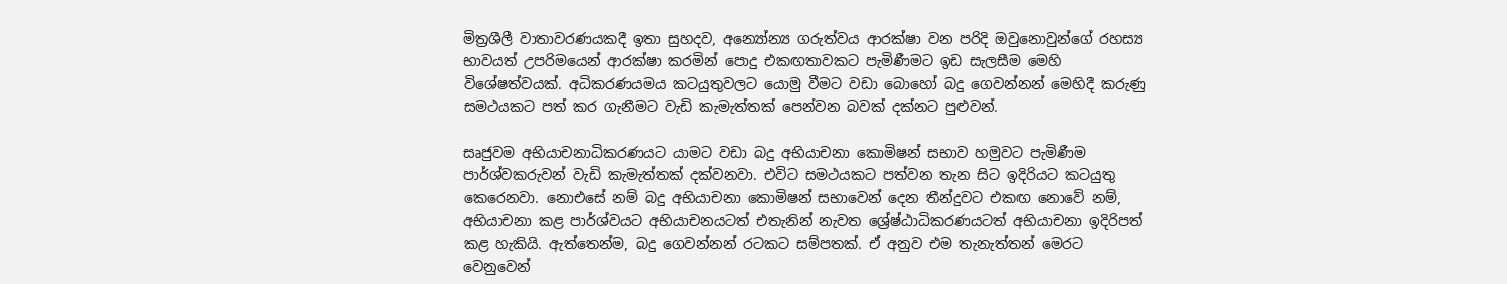මිත්‍රශීලී වාතාවරණයකදී ඉතා සුහදව, අන්‍යෝන්‍ය ගරුත්වය ආරක්ෂා වන පරිදි ඔවුනොවුන්ගේ රහස්‍ය භාවයත් උපරිමයෙන් ආරක්ෂා කරමින් පොදු එකඟතාවකට පැමිණීමට ඉඩ සැලසීම මෙහි විශේෂත්වයක්. අධිකරණයමය කටයුතුවලට යොමු වීමට වඩා බොහෝ බදු ගෙවන්නන් මෙහිදී කරුණු සමථයකට පත් කර ගැනීමට වැඩි කැමැත්තක් පෙන්වන බවක් දක්නට පුළුවන්.

සෘජුවම අභියාචනාධිකරණයට යාමට වඩා බදු අභියාචනා කොමිෂන් සභාව හමුවට පැමිණීම පාර්ශ්වකරුවන් වැඩි කැමැත්තක් දක්වනවා. එවිට සමථයකට පත්වන තැන සිට ඉදිරියට කටයුතු කෙරෙනවා. නොඑසේ නම් බදු අභියාචනා කොමිෂන් සභාවෙන් දෙන තීන්දුවට එකඟ නොවේ නම්, අභියාචනා කළ පාර්ශ්වයට අභියාචනයටත් එතැනින් නැවත ශ්‍රේෂ්ඨාධිකරණයටත් අභියාචනා ඉදිරිපත් කළ හැකියි. ඇත්තෙන්ම, බදු ගෙවන්නන් රටකට සම්පතක්. ඒ අනුව එම තැනැත්තන් මෙරට වෙනුවෙන්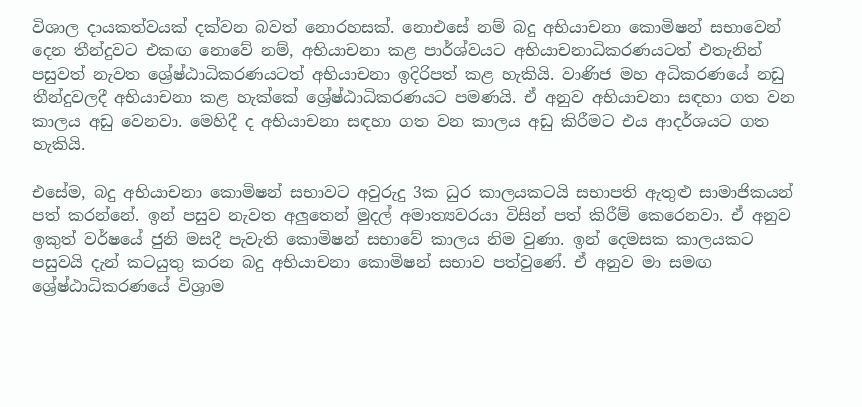විශාල දායකත්වයක් දක්වන බවත් නොරහසක්. නොඑසේ නම් බදු අභියාචනා කොමිෂන් සභාවෙන් දෙන තීන්දුවට එකඟ නොවේ නම්, අභියාචනා කළ පාර්ශ්වයට අභියාචනාධිකරණයටත් එතැනින් පසුවත් නැවත ශ්‍රේෂ්ඨාධිකරණයටත් අභියාචනා ඉදිරිපත් කළ හැකියි. වාණිජ මහ අධිකරණයේ නඩු තීන්දුවලදී අභියාචනා කළ හැක්කේ ශ්‍රේෂ්ඨාධිකරණයට පමණයි. ඒ අනුව අභියාචනා සඳහා ගත වන කාලය අඩු වෙනවා. මෙහිදී ද අභියාචනා සඳහා ගත වන කාලය අඩු කිරීමට එය ආදර්ශයට ගත හැකියි.

එසේම, බදු අභියාචනා කොමිෂන් සභාවට අවුරුදු 3ක ධුර කාලයකටයි සභාපති ඇතුළු සාමාජිකයන් පත් කරන්නේ. ඉන් පසුව නැවත අලුතෙන් මුදල් අමාත්‍යවරයා විසින් පත් කිරීම් කෙරෙනවා. ඒ අනුව ඉකුත් වර්ෂයේ ජුනි මසදී පැවැති කොමිෂන් සභාවේ කාලය නිම වුණා. ඉන් දෙමසක කාලයකට පසුවයි දැන් කටයුතු කරන බදු අභියාචනා කොමිෂන් සභාව පත්වුණේ. ඒ අනුව මා සමඟ ශ්‍රේෂ්ඨාධිකරණයේ විශ්‍රාම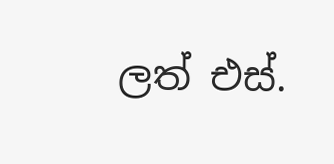ලත් එස්.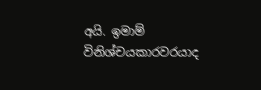අයි. ඉමාම් විනිශ්චයකාරවරයාද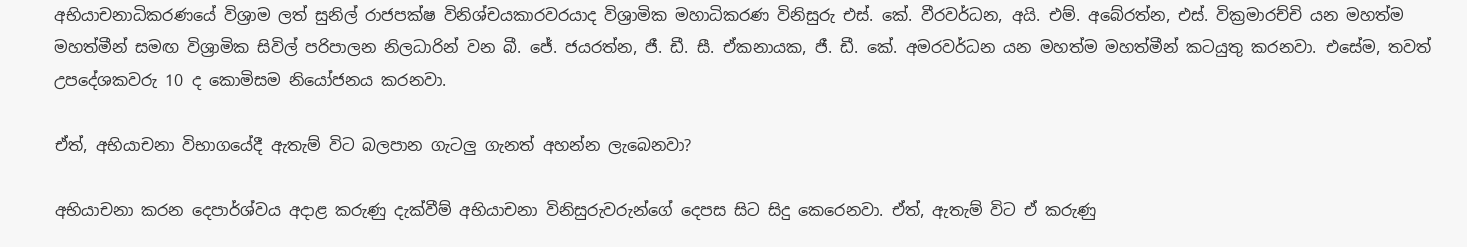අභියාචනාධිකරණයේ විශ්‍රාම ලත් සුනිල් රාජපක්ෂ විනිශ්චයකාරවරයාද විශ්‍රාමික මහාධිකරණ විනිසුරු එස්. කේ. වීරවර්ධන, අයි. එම්. අබේරත්න, එස්. වික්‍රමාරච්චි යන මහත්ම මහත්මීන් සමඟ විශ්‍රාමික සිවිල් පරිපාලන නිලධාරින් වන බී. ජේ. ජයරත්න, ජී. ඩී. සී. ඒකනායක, ජී. ඩී. කේ. අමරවර්ධන යන මහත්ම මහත්මීන් කටයුතු කරනවා. එසේම, තවත් උපදේශකවරු 10 ද කොමිසම නියෝජනය කරනවා.

ඒත්, අභියාචනා විභාගයේදී ඇතැම් විට බලපාන ගැටලු ගැනත් අහන්න ලැබෙනවා?

අභියාචනා කරන දෙපාර්ශ්වය අදාළ කරුණු දැක්වීම් අභියාචනා විනිසුරුවරුන්ගේ දෙපස සිට සිදු කෙරෙනවා. ඒත්, ඇතැම් විට ඒ කරුණු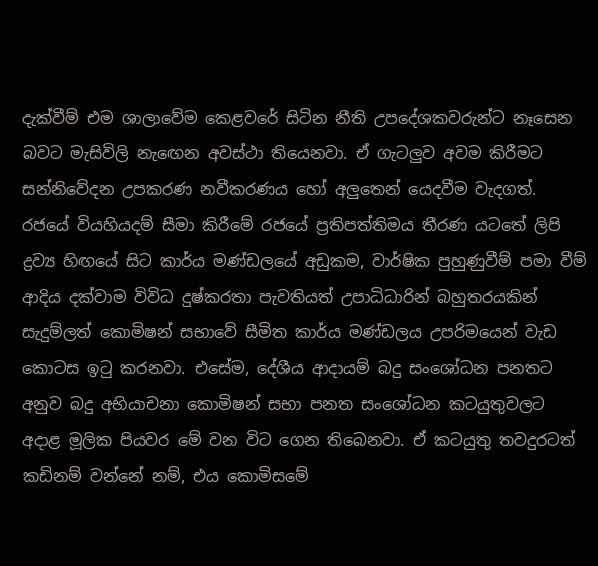දැක්වීම් එම ශාලාවේම කෙළවරේ සිටින නීති උපදේශකවරුන්ට නෑසෙන බවට මැසිවිලි නැඟෙන අවස්ථා තියෙනවා. ඒ ගැටලුව අවම කිරීමට සන්නිවේදන උපකරණ නවීකරණය හෝ අලුතෙන් යෙදවීම වැදගත්. රජයේ වියහියදම් සීමා කිරීමේ රජයේ ප්‍රතිපත්තිමය තීරණ යටතේ ලිපි ද්‍රව්‍ය හිඟයේ සිට කාර්ය මණ්ඩලයේ අඩුකම, වාර්ෂික පුහුණුවීම් පමා වීම් ආදිය දක්වාම විවිධ දුෂ්කරතා පැවතියත් උපාධිධාරින් බහුතරයකින් සැදුම්ලත් කොමිෂන් සභාවේ සීමිත කාර්ය මණ්ඩලය උපරිමයෙන් වැඩ කොටස ඉටු කරනවා. එසේම, දේශීය ආදායම් බදු සංශෝධන පනතට අනුව බදු අභියාචනා කොමිෂන් සභා පනත සංශෝධන කටයුතුවලට අදාළ මූලික පියවර මේ වන විට ගෙන තිබෙනවා. ඒ කටයුතු තවදුරටත් කඩිනම් වන්නේ නම්, එය කොමිසමේ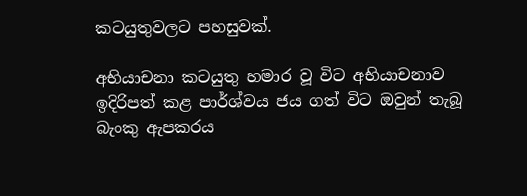කටයුතුවලට පහසුවක්.

අභියාචනා කටයුතු හමාර වූ විට අභියාචනාව ඉදිරිපත් කළ පාර්ශ්වය ජය ගත් විට ඔවුන් තැබූ බැංකු ඇපකරය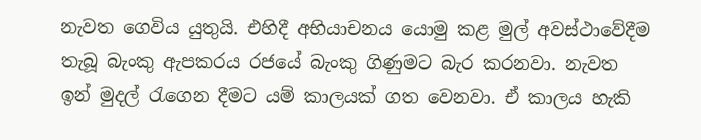නැවත ගෙවිය යුතුයි. එහිදී අභියාචනය යොමු කළ මුල් අවස්ථාවේදීම තැබූ බැංකු ඇපකරය රජයේ බැංකු ගිණුමට බැර කරනවා. නැවත ඉන් මුදල් රැගෙන දීමට යම් කාලයක් ගත වෙනවා. ඒ කාලය හැකි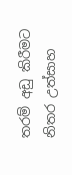තරම් අඩු කිරීමට නිතර උත්සාහ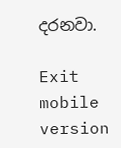දරනවා.

Exit mobile version